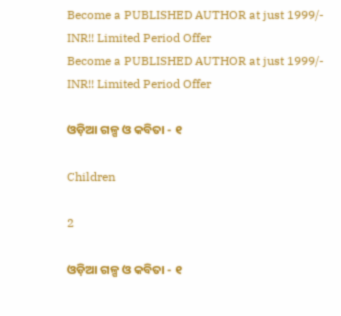Become a PUBLISHED AUTHOR at just 1999/- INR!! Limited Period Offer
Become a PUBLISHED AUTHOR at just 1999/- INR!! Limited Period Offer

ଓଡ଼ିଆ ଗଳ୍ପ ଓ କବିତା - ୧

Children

2

ଓଡ଼ିଆ ଗଳ୍ପ ଓ କବିତା - ୧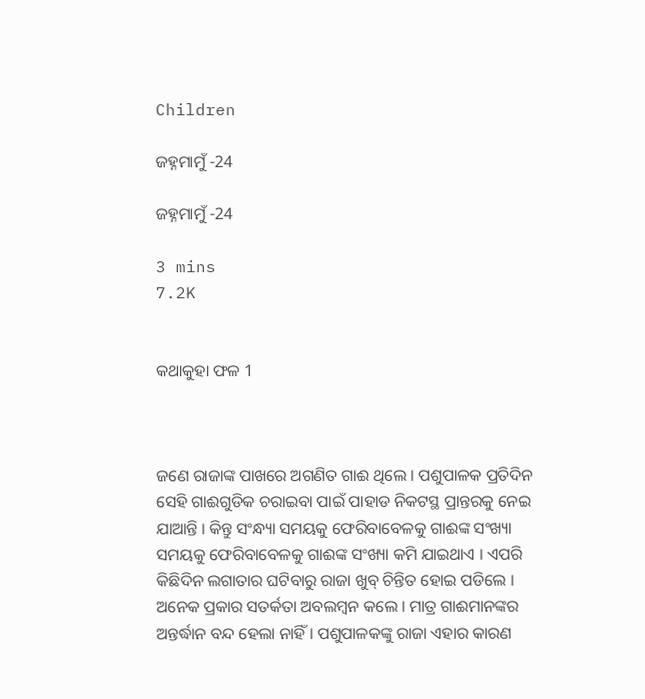Children

ଜହ୍ନମାମୁଁ -24

ଜହ୍ନମାମୁଁ -24

3 mins
7.2K


କଥାକୁହା ଫଳ 1



ଜଣେ ରାଜାଙ୍କ ପାଖରେ ଅଗଣିତ ଗାଈ ଥିଲେ । ପଶୁପାଳକ ପ୍ରତିଦିନ ସେହି ଗାଈଗୁଡିକ ଚରାଇବା ପାଇଁ ପାହାଡ ନିକଟସ୍ଥ ପ୍ରାନ୍ତରକୁ ନେଇ ଯାଆନ୍ତି । କିନ୍ତୁ ସଂନ୍ଧ୍ୟା ସମୟକୁ ଫେରିବାବେଳକୁ ଗାଈଙ୍କ ସଂଖ୍ୟା ସମୟକୁ ଫେରିବାବେଳକୁ ଗାଈଙ୍କ ସଂଖ୍ୟା କମି ଯାଇଥାଏ । ଏପରି କିଛିଦିନ ଲଗାତାର ଘଟିବାରୁ ରାଜା ଖୁବ୍ ଚିନ୍ତିତ ହୋଇ ପଡିଲେ । ଅନେକ ପ୍ରକାର ସତର୍କତା ଅବଲମ୍ବନ କଲେ । ମାତ୍ର ଗାଈମାନଙ୍କର ଅନ୍ତର୍ଦ୍ଧାନ ବନ୍ଦ ହେଲା ନାହିଁ । ପଶୁପାଳକଙ୍କୁ ରାଜା ଏହାର କାରଣ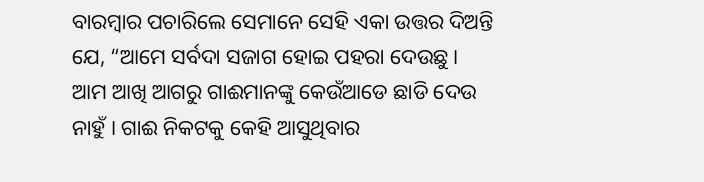ବାରମ୍ବାର ପଚାରିଲେ ସେମାନେ ସେହି ଏକା ଉତ୍ତର ଦିଅନ୍ତି ଯେ, “ଆମେ ସର୍ବଦା ସଜାଗ ହୋଇ ପହରା ଦେଉଛୁ । ଆମ ଆଖି ଆଗରୁ ଗାଈମାନଙ୍କୁ କେଉଁଆଡେ ଛାଡି ଦେଉ ନାହୁଁ । ଗାଈ ନିକଟକୁ କେହି ଆସୁଥିବାର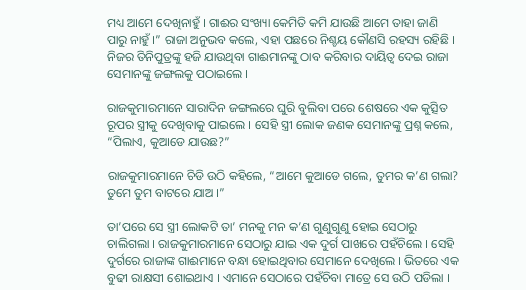ମଧ୍ୟ ଆମେ ଦେଖିନାହୁଁ । ଗାଈର ସଂଖ୍ୟା କେମିତି କମି ଯାଉଛି ଆମେ ତାହା ଜାଣି ପାରୁ ନାହୁଁ ।” ରାଜା ଅନୁଭବ କଲେ, ଏହା ପଛରେ ନିଶ୍ଚୟ କୌଣସି ରହସ୍ୟ ରହିଛି । ନିଜର ତିନିପୁତ୍ରଙ୍କୁ ହଜି ଯାଉଥିବା ଗାଈମାନଙ୍କୁ ଠାବ କରିବାର ଦାୟିତ୍ୱ ଦେଇ ରାଜା ସେମାନଙ୍କୁ ଜଙ୍ଗଲକୁ ପଠାଇଲେ ।

ରାଜକୁମାରମାନେ ସାରାଦିନ ଜଙ୍ଗଲରେ ଘୁରି ବୁଲିବା ପରେ ଶେଷରେ ଏକ କୁତ୍ସିତ ରୂପର ସ୍ତ୍ରୀକୁ ଦେଖିବାକୁ ପାଇଲେ । ସେହି ସ୍ତ୍ରୀ ଲୋକ ଜଣକ ସେମାନଙ୍କୁ ପ୍ରଶ୍ନ କଲେ, “ପିଲାଏ, କୁଆଡେ ଯାଉଛ?”

ରାଜକୁମାରମାନେ ଚିଡି ଉଠି କହିଲେ, “ଆମେ କୁଆଡେ ଗଲେ, ତୁମର କ’ଣ ଗଲା? ତୁମେ ତୁମ ବାଟରେ ଯାଅ ।”

ତା’ପରେ ସେ ସ୍ତ୍ରୀ ଲୋକଟି ତା’ ମନକୁ ମନ କ’ଣ ଗୁଣୁଗୁଣୁ ହୋଇ ସେଠାରୁ ଚାଲିଗଲା । ରାଜକୁମାରମାନେ ସେଠାରୁ ଯାଇ ଏକ ଦୁର୍ଗ ପାଖରେ ପହଁଚିଲେ । ସେହି ଦୁର୍ଗରେ ରାଜାଙ୍କ ଗାଈମାନେ ବନ୍ଧା ହୋଇଥିବାର ସେମାନେ ଦେଖିଲେ । ଭିତରେ ଏକ ବୁଢୀ ରାକ୍ଷସୀ ଶୋଇଥାଏ । ଏମାନେ ସେଠାରେ ପହଁଚିବା ମାତ୍ରେ ସେ ଉଠି ପଡିଲା ।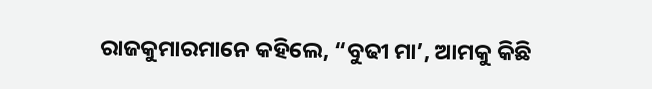ରାଜକୁମାରମାନେ କହିଲେ, “ବୁଢୀ ମା’, ଆମକୁ କିଛି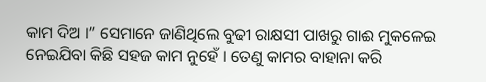କାମ ଦିଅ ।” ସେମାନେ ଜାଣିଥିଲେ ବୁଢୀ ରାକ୍ଷସୀ ପାଖରୁ ଗାଈ ମୁକଳେଇ ନେଇଯିବା କିଛି ସହଜ କାମ ନୁହେଁ । ତେଣୁ କାମର ବାହାନା କରି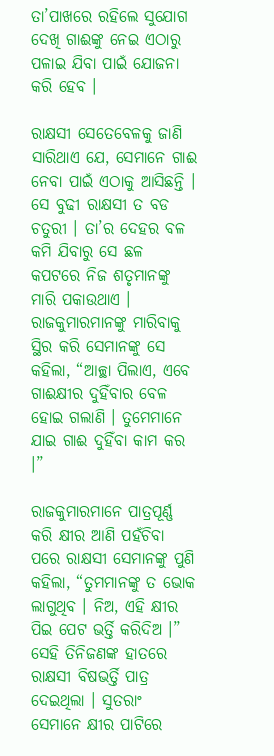ତା’ପାଖରେ ରହିଲେ ସୁଯୋଗ ଦେଖି ଗାଈଙ୍କୁ ନେଇ ଏଠାରୁ ପଳାଇ ଯିବା ପାଇଁ ଯୋଜନା କରି ହେବ ।

ରାକ୍ଷସୀ ସେତେବେଳକୁ ଜାଣି ସାରିଥାଏ ଯେ, ସେମାନେ ଗାଈ ନେବା ପାଇଁ ଏଠାକୁ ଆସିଛନ୍ତି । ସେ ବୁଢୀ ରାକ୍ଷସୀ ତ ବଡ ଚତୁରୀ । ତା’ର ଦେହର ବଳ କମି ଯିବାରୁ ସେ ଛଳ କପଟରେ ନିଜ ଶତୃମାନଙ୍କୁ ମାରି ପକାଉଥାଏ । ରାଜକୁମାରମାନଙ୍କୁ ମାରିବାକୁ ସ୍ଥିର କରି ସେମାନଙ୍କୁ ସେ କହିଲା, “ଆଚ୍ଛା ପିଲାଏ, ଏବେ ଗାଈକ୍ଷୀର ଦୁହିଁବାର ବେଳ ହୋଇ ଗଲାଣି । ତୁମେମାନେ ଯାଇ ଗାଈ ଦୁହିଁବା କାମ କର ।”

ରାଜକୁମାରମାନେ ପାତ୍ରପୂର୍ଣ୍ଣ କରି କ୍ଷୀର ଆଣି ପହଁଚିବା ପରେ ରାକ୍ଷସୀ ସେମାନଙ୍କୁ ପୁଣି କହିଲା, “ତୁମମାନଙ୍କୁ ତ ଭୋକ ଲାଗୁଥିବ । ନିଅ, ଏହି କ୍ଷୀର ପିଇ ପେଟ ଭର୍ତ୍ତି କରିଦିଅ ।” ସେହି ତିନିଜଣଙ୍କ ହାତରେ ରାକ୍ଷସୀ ବିଷଭର୍ତ୍ତି ପାତ୍ର ଦେଇଥିଲା । ସୁତରାଂ ସେମାନେ କ୍ଷୀର ପାଟିରେ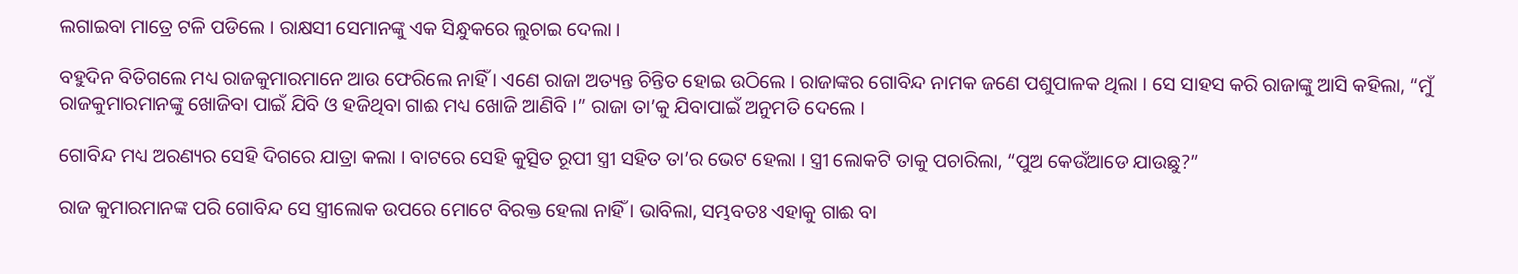ଲଗାଇବା ମାତ୍ରେ ଟଳି ପଡିଲେ । ରାକ୍ଷସୀ ସେମାନଙ୍କୁ ଏକ ସିନ୍ଧୁକରେ ଲୁଚାଇ ଦେଲା ।

ବହୁଦିନ ବିତିଗଲେ ମଧ୍ୟ ରାଜକୁମାରମାନେ ଆଉ ଫେରିଲେ ନାହିଁ । ଏଣେ ରାଜା ଅତ୍ୟନ୍ତ ଚିନ୍ତିତ ହୋଇ ଉଠିଲେ । ରାଜାଙ୍କର ଗୋବିନ୍ଦ ନାମକ ଜଣେ ପଶୁପାଳକ ଥିଲା । ସେ ସାହସ କରି ରାଜାଙ୍କୁ ଆସି କହିଲା, “ମୁଁ ରାଜକୁମାରମାନଙ୍କୁ ଖୋଜିବା ପାଇଁ ଯିବି ଓ ହଜିଥିବା ଗାଈ ମଧ୍ୟ ଖୋଜି ଆଣିବି ।” ରାଜା ତା’କୁ ଯିବାପାଇଁ ଅନୁମତି ଦେଲେ ।

ଗୋବିନ୍ଦ ମଧ୍ୟ ଅରଣ୍ୟର ସେହି ଦିଗରେ ଯାତ୍ରା କଲା । ବାଟରେ ସେହି କୁତ୍ସିତ ରୂପୀ ସ୍ତ୍ରୀ ସହିତ ତା’ର ଭେଟ ହେଲା । ସ୍ତ୍ରୀ ଲୋକଟି ତାକୁ ପଚାରିଲା, “ପୁଅ କେଉଁଆଡେ ଯାଉଛୁ?”

ରାଜ କୁମାରମାନଙ୍କ ପରି ଗୋବିନ୍ଦ ସେ ସ୍ତ୍ରୀଲୋକ ଉପରେ ମୋଟେ ବିରକ୍ତ ହେଲା ନାହିଁ । ଭାବିଲା, ସମ୍ଭବତଃ ଏହାକୁ ଗାଈ ବା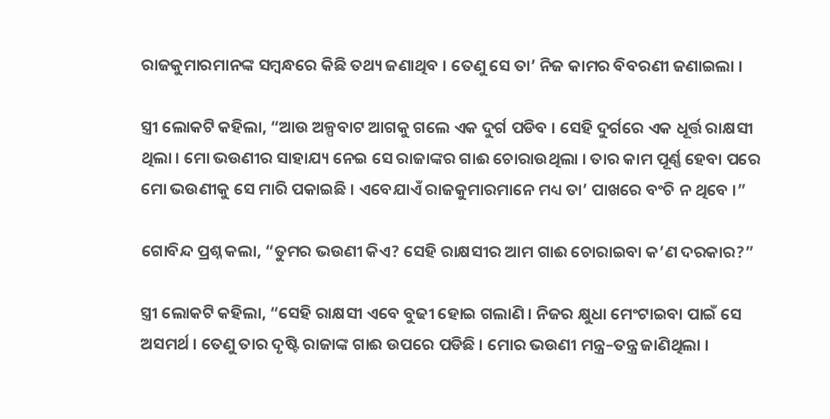ରାଜକୁମାରମାନଙ୍କ ସମ୍ବନ୍ଧରେ କିଛି ତଥ୍ୟ ଜଣାଥିବ । ତେଣୁ ସେ ତା’ ନିଜ କାମର ବିବରଣୀ ଜଣାଇଲା ।

ସ୍ତ୍ରୀ ଲୋକଟି କହିଲା, “ଆଉ ଅଳ୍ପବାଟ ଆଗକୁ ଗଲେ ଏକ ଦୁର୍ଗ ପଡିବ । ସେହି ଦୁର୍ଗରେ ଏକ ଧୂର୍ତ୍ତ ରାକ୍ଷସୀ ଥିଲା । ମୋ ଭଉଣୀର ସାହାଯ୍ୟ ନେଇ ସେ ରାଜାଙ୍କର ଗାଈ ଚୋରାଉଥିଲା । ତାର କାମ ପୂର୍ଣ୍ଣ ହେବା ପରେ ମୋ ଭଉଣୀକୁ ସେ ମାରି ପକାଇଛି । ଏବେଯାଏଁ ରାଜକୁମାରମାନେ ମଧ୍ୟ ତା’ ପାଖରେ ବଂଚି ନ ଥିବେ ।”

ଗୋବିନ୍ଦ ପ୍ରଶ୍ନ କଲା, “ତୁମର ଭଉଣୀ କିଏ? ସେହି ରାକ୍ଷସୀର ଆମ ଗାଈ ଚୋରାଇବା କ’ଣ ଦରକାର?”

ସ୍ତ୍ରୀ ଲୋକଟି କହିଲା, “ସେହି ରାକ୍ଷସୀ ଏବେ ବୁଢୀ ହୋଇ ଗଲାଣି । ନିଜର କ୍ଷୁଧା ମେଂଟାଇବା ପାଇଁ ସେ ଅସମର୍ଥ । ତେଣୁ ତାର ଦୃଷ୍ଟି ରାଜାଙ୍କ ଗାଈ ଉପରେ ପଡିଛି । ମୋର ଭଉଣୀ ମନ୍ତ୍ର–ତନ୍ତ୍ର ଜାଣିଥିଲା ।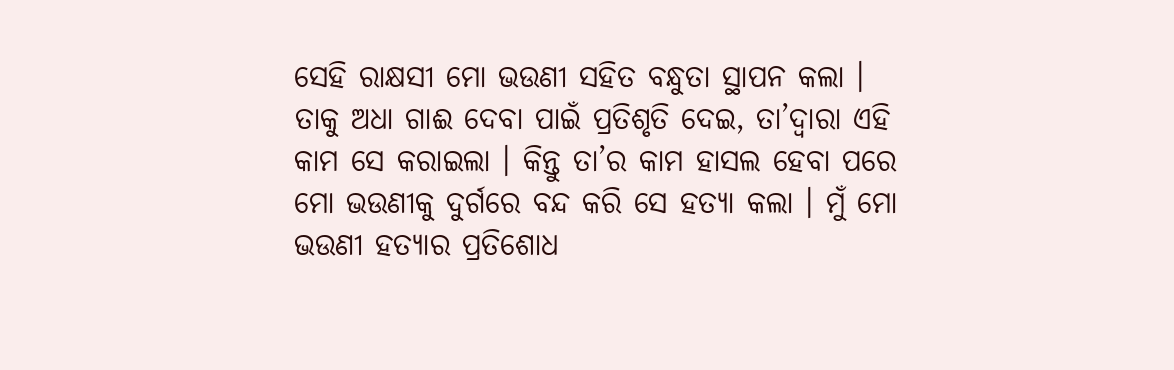ସେହି ରାକ୍ଷସୀ ମୋ ଭଉଣୀ ସହିତ ବନ୍ଧୁତା ସ୍ଥାପନ କଲା । ତାକୁ ଅଧା ଗାଈ ଦେବା ପାଇଁ ପ୍ରତିଶୃତି ଦେଇ, ତା’ଦ୍ୱାରା ଏହି କାମ ସେ କରାଇଲା । କିନ୍ତୁ ତା’ର କାମ ହାସଲ ହେବା ପରେ ମୋ ଭଉଣୀକୁ ଦୁର୍ଗରେ ବନ୍ଦ କରି ସେ ହତ୍ୟା କଲା । ମୁଁ ମୋ ଭଉଣୀ ହତ୍ୟାର ପ୍ରତିଶୋଧ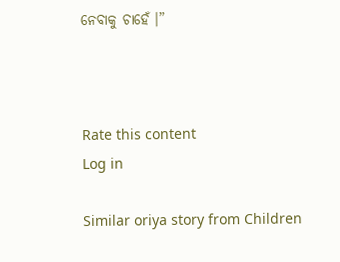ନେବାକୁ ଚାହେଁ ।”



Rate this content
Log in

Similar oriya story from Children